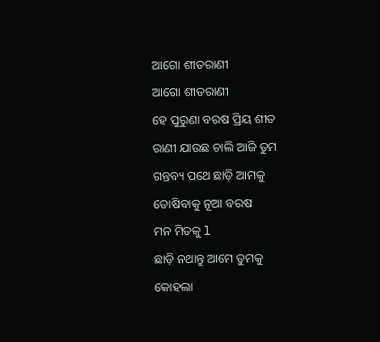ଆଗୋ ଶୀତରାଣୀ
ଆଗୋ ଶୀତରାଣୀ
ହେ ପୁରୁଣା ବରଷ ପ୍ରିୟ ଶୀତ
ରାଣୀ ଯାଉଛ ଚାଲି ଆଜି ତୁମ
ଗନ୍ତବ୍ୟ ପଥେ ଛାଡ଼ି ଆମକୁ
ତୋଷିବାକୁ ନୂଆ ବରଷ
ମନ ମିତକୁ l
ଛାଡ଼ି ନଥାନ୍ତୁ ଆମେ ତୁମକୁ
କୋହଲା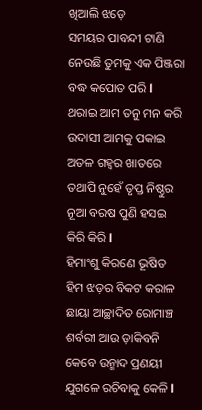ଖିଆଲି ଝଡ଼େ
ସମୟର ପାବନ୍ଦୀ ଟାଣି
ନେଉଛି ତୁମକୁ ଏକ ପିଞ୍ଜରା
ବଦ୍ଧ କପୋତ ପରି l
ଥରାଇ ଆମ ତନୁ ମନ କରି
ଉଦାସୀ ଆମକୁ ପକାଇ
ଅତଳ ଗହ୍ୱର ଖାତରେ
ତଥାପି ନୁହେଁ ତୃପ୍ତ ନିଷ୍ଠୁର
ନୂଆ ବରଷ ପୁଣି ହସଇ
କିରି କିରି l
ହିମାଂଶୁ କିରଣେ ଭୂଷିତ
ହିମ ଝଡ଼ର ବିକଟ କରାଳ
ଛାୟା ଆଚ୍ଛାଦିତ ରୋମାଞ୍ଚ
ଶର୍ବରୀ ଆଉ ଡ଼ାକିବନି
କେବେ ଉନ୍ମାଦ ପ୍ରଣୟୀ
ଯୁଗଳେ ରଚିବାକୁ କେଳି l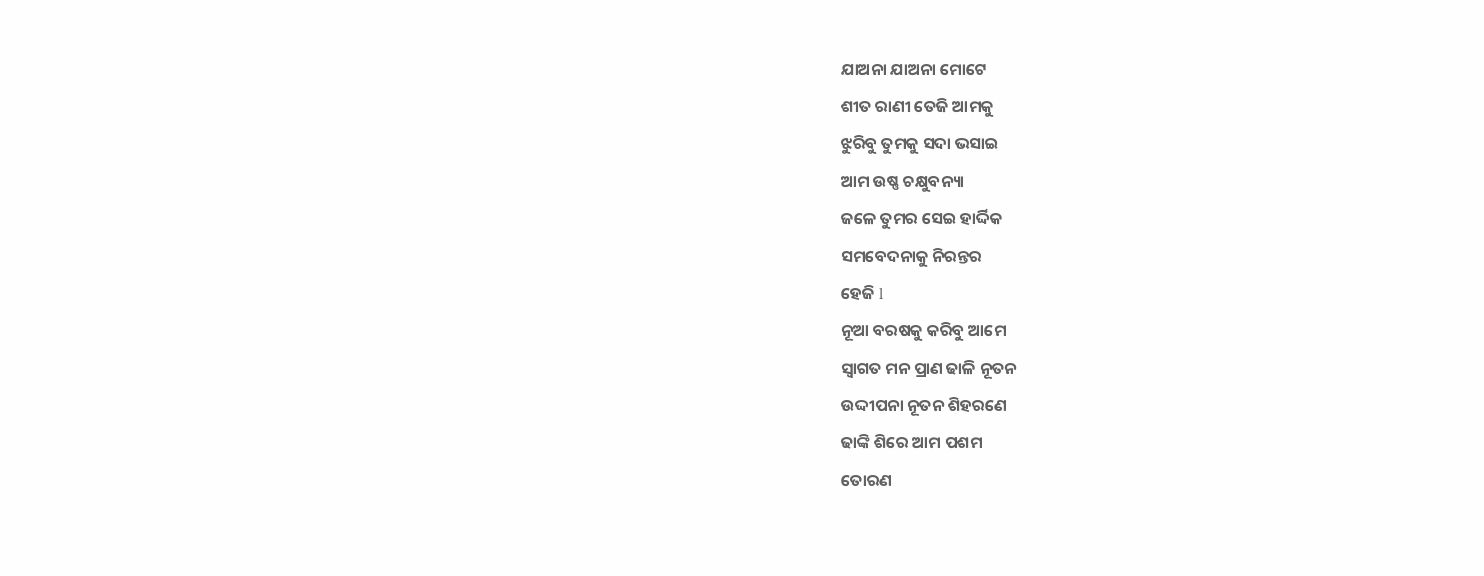ଯାଅନା ଯାଅନା ମୋଟେ
ଶୀତ ରାଣୀ ତେଜି ଆମକୁ
ଝୁରିବୁ ତୁମକୁ ସଦା ଭସାଇ
ଆମ ଉଷ୍ଣ ଚକ୍ଷୁବନ୍ୟା
ଜଳେ ତୁମର ସେଇ ହାର୍ଦ୍ଦିକ
ସମବେଦନାକୁ ନିରନ୍ତର
ହେଜି l
ନୂଆ ବରଷକୁ କରିବୁ ଆମେ
ସ୍ୱାଗତ ମନ ପ୍ରାଣ ଢାଳି ନୂତନ
ଉଦ୍ଦୀପନା ନୂତନ ଶିହରଣେ
ଢାଙ୍କି ଶିରେ ଆମ ପଶମ
ତୋରଣ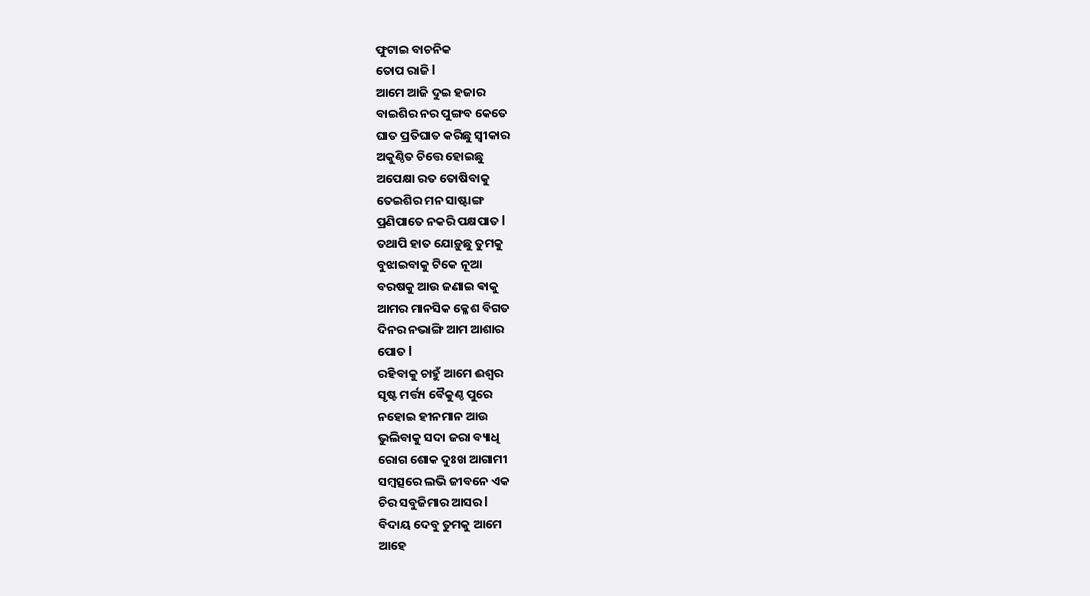ଫୁଟାଇ ବାଚନିକ
ତୋପ ରାଜି l
ଆମେ ଆଜି ଦୁଇ ହଜାର
ବାଇଶିର ନର ପୁଙ୍ଗବ କେତେ
ଘାତ ପ୍ରତିଘାତ କରିଛୁ ସ୍ୱୀକାର
ଅକୁଣ୍ଠିତ ଚିତ୍ତେ ହୋଇଛୁ
ଅପେକ୍ଷା ରତ ତୋଷିବାକୁ
ତେଇଶିର ମନ ସାଷ୍ଟାଙ୍ଗ
ପ୍ରଣିପାତେ ନକରି ପକ୍ଷପାତ l
ତଥାପି ହାତ ଯୋଡ଼ୁଛୁ ତୁମକୁ
ବୁଝାଇବାକୁ ଟିକେ ନୂଆ
ବରଷକୁ ଆଉ ଜଣାଇ ଵାକୁ
ଆମର ମାନସିକ କ୍ଳେଶ ବିଗତ
ଦିନର ନଭାଙ୍ଗି ଆମ ଆଶାର
ପୋତ l
ରହିବାକୁ ଚାହୁଁ ଆମେ ଈଶ୍ବର
ସୃଷ୍ଟ ମର୍ତ୍ତ୍ୟ ବୈକୁଣ୍ଠ ପୁରେ
ନହୋଇ ହୀନମାନ ଆଉ
ଭୁଲିବାକୁ ସଦା ଜରା ବ୍ୟାଧି
ରୋଗ ଶୋକ ଦୁଃଖ ଆଗାମୀ
ସମ୍ବତ୍ସରେ ଲଭି ଜୀବନେ ଏକ
ଚିର ସବୁଜିମାର ଆସର l
ବିଦାୟ ଦେବୁ ତୁମକୁ ଆମେ
ଆହେ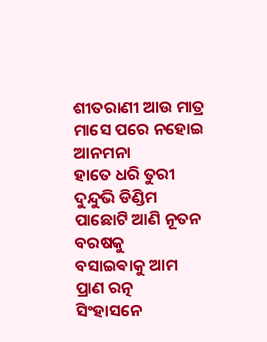ଶୀତରାଣୀ ଆଉ ମାତ୍ର
ମାସେ ପରେ ନହୋଇ ଆନମନା
ହାତେ ଧରି ତୁରୀ ଦୁନ୍ଦୁଭି ଡିଣ୍ଡିମ
ପାଛୋଟି ଆଣି ନୂତନ ବରଷକୁ
ବସାଇଵାକୁ ଆମ ପ୍ରାଣ ରତ୍ନ
ସିଂହାସନେ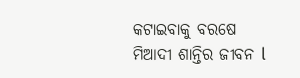କଟାଇବାକୁ ବରଷେ
ମିଆଦୀ ଶାନ୍ତିର ଜୀବନ l